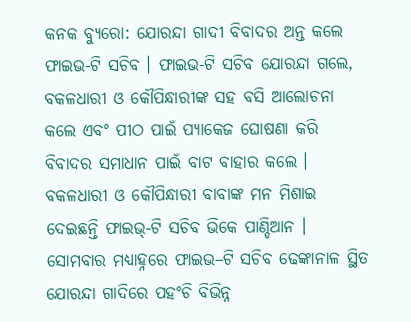କନକ ବ୍ୟୁରୋ: ଯୋରନ୍ଦା ଗାଦୀ ବିବାଦର ଅନ୍ତ କଲେ ଫାଇଭ-ଟି ସଚିବ । ଫାଇଭ-ଟି ସଚିବ ଯୋରନ୍ଦା ଗଲେ, ବକଳଧାରୀ ଓ କୌପିନ୍ଧାରୀଙ୍କ ସହ ବସି ଆଲୋଚନା କଲେ ଏବଂ ପୀଠ ପାଇଁ ପ୍ୟାକେଜ ଘୋଷଣା କରି ବିବାଦର ସମାଧାନ ପାଇଁ ବାଟ ବାହାର କଲେ । ବକଳଧାରୀ ଓ କୌପିନ୍ଧାରୀ ବାବାଙ୍କ ମନ ମିଶାଇ ଦେଇଛନ୍ତି ଫାଇଭ୍-ଟି ସଚିବ ଭିକେ ପାଣ୍ଡିଆନ । ସୋମବାର ମଧ୍ୟାହ୍ନରେ ଫାଇଭ–ଟି ସଚିବ ଢେଙ୍କାନାଳ ସ୍ଥିତ ଯୋରନ୍ଦା ଗାଦିରେ ପହଂଚି ବିଭିନ୍ନ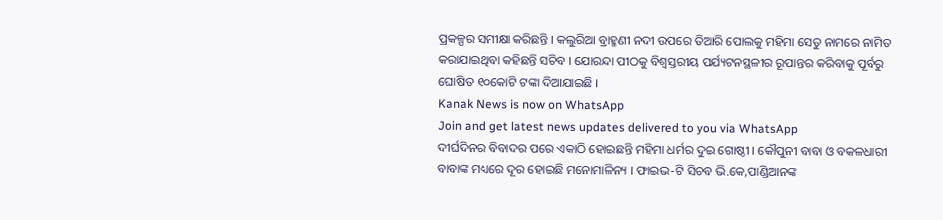ପ୍ରକଳ୍ପର ସମୀକ୍ଷା କରିଛନ୍ତି । କଲୁରିଆ ବ୍ରାହ୍ମଣୀ ନଦୀ ଉପରେ ତିଆରି ପୋଲକୁ ମହିମା ସେତୁ ନାମରେ ନାମିତ କରାଯାଇଥିବା କହିଛନ୍ତି ସଚିବ । ଯୋରନ୍ଦା ପୀଠକୁ ବିଶ୍ୱସ୍ତରୀୟ ପର୍ଯ୍ୟଟନସ୍ଥଳୀର ରୂପାନ୍ତର କରିବାକୁ ପୂର୍ବରୁ ଘୋଷିତ ୧୦କୋଟି ଟଙ୍କା ଦିଆଯାଇଛି ।
Kanak News is now on WhatsApp
Join and get latest news updates delivered to you via WhatsApp
ଦୀର୍ଘଦିନର ବିବାଦର ପରେ ଏକାଠି ହୋଇଛନ୍ତି ମହିମା ଧର୍ମର ଦୁଇ ଗୋଷ୍ଠୀ । କୌପୁନୀ ବାବା ଓ ବକଳଧାରୀ ବାବାଙ୍କ ମଧ୍ୟରେ ଦୂର ହୋଇଛି ମନୋମାଳିନ୍ୟ । ଫାଇଭ-ଟି ସିଚବ ଭି.କେ,ପାଣ୍ଡିଆନଙ୍କ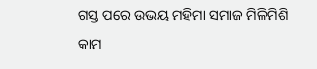ଗସ୍ତ ପରେ ଉଭୟ ମହିମା ସମାଜ ମିଳିମିଶି କାମ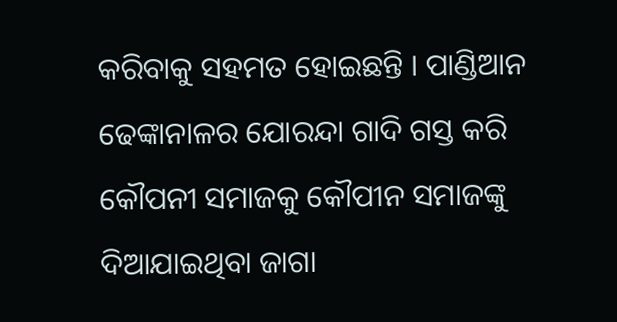କରିବାକୁ ସହମତ ହୋଇଛନ୍ତି । ପାଣ୍ଡିଆନ ଢେଙ୍କାନାଳର ଯୋରନ୍ଦା ଗାଦି ଗସ୍ତ କରି କୌପନୀ ସମାଜକୁ କୌପୀନ ସମାଜଙ୍କୁ ଦିଆଯାଇଥିବା ଜାଗା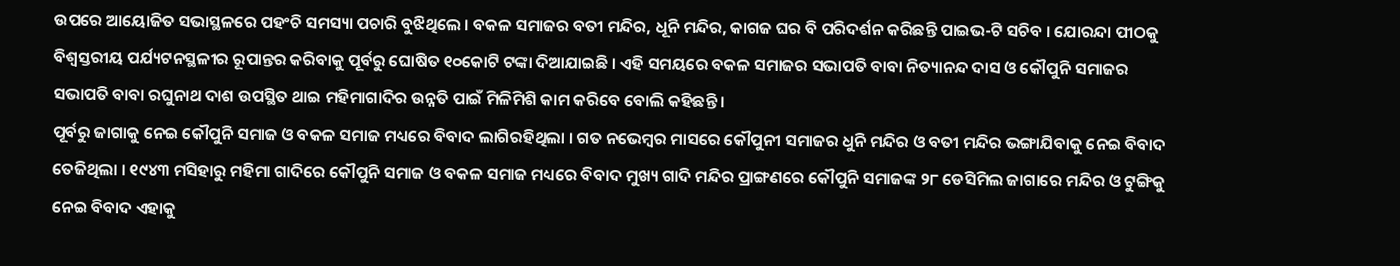ଉପରେ ଆୟୋଜିତ ସଭାସ୍ଥଳରେ ପହଂଚି ସମସ୍ୟା ପଚାରି ବୁଝିଥିଲେ । ବକଳ ସମାଜର ବତୀ ମନ୍ଦିର, ଧୂନି ମନ୍ଦିର, କାଗଜ ଘର ବି ପରିଦର୍ଶନ କରିଛନ୍ତି ପାଇଭ-ଟି ସଚିବ । ଯୋରନ୍ଦା ପୀଠକୁ ବିଶ୍ୱସ୍ତରୀୟ ପର୍ଯ୍ୟଟନସ୍ଥଳୀର ରୂପାନ୍ତର କରିବାକୁ ପୂର୍ବରୁ ଘୋଷିତ ୧୦କୋଟି ଟଙ୍କା ଦିଆଯାଇଛି । ଏହି ସମୟରେ ବକଳ ସମାଜର ସଭାପତି ବାବା ନିତ୍ୟାନନ୍ଦ ଦାସ ଓ କୌପୁନି ସମାଜର ସଭାପତି ବାବା ରଘୁନାଥ ଦାଶ ଉପସ୍ଥିତ ଥାଇ ମହିମାଗାଦିର ଉନ୍ନତି ପାଇଁ ମିଳିମିଶି କାମ କରିବେ ବୋଲି କହିଛନ୍ତି ।
ପୂର୍ବରୁ ଜାଗାକୁ ନେଇ କୌପୁନି ସମାଜ ଓ ବକଳ ସମାଜ ମଧ୍ୟରେ ବିବାଦ ଲାଗିରହିଥିଲା । ଗତ ନଭେମ୍ବର ମାସରେ କୌପୁନୀ ସମାଜର ଧୁନି ମନ୍ଦିର ଓ ବତୀ ମନ୍ଦିର ଭଙ୍ଗାଯିବାକୁ ନେଇ ବିବାଦ ତେଜିଥିଲା । ୧୯୪୩ ମସିହାରୁ ମହିମା ଗାଦିରେ କୌପୁନି ସମାଜ ଓ ବକଳ ସମାଜ ମଧ୍ୟରେ ବିବାଦ ମୁଖ୍ୟ ଗାଦି ମନ୍ଦିର ପ୍ରାଙ୍ଗଣରେ କୌପୁନି ସମାଜଙ୍କ ୨୮ ଡେସିମିଲ ଜାଗାରେ ମନ୍ଦିର ଓ ଟୁଙ୍ଗିକୁ ନେଇ ବିବାଦ ଏହାକୁ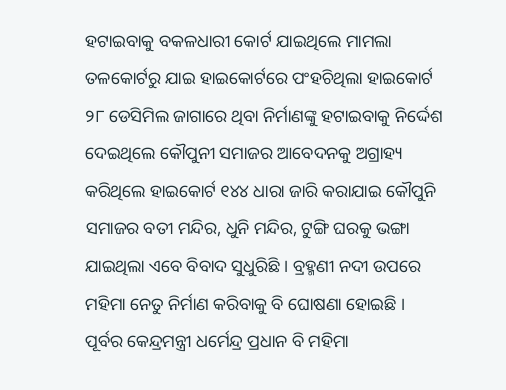ହଟାଇବାକୁ ବକଳଧାରୀ କୋର୍ଟ ଯାଇଥିଲେ ମାମଲା ତଳକୋର୍ଟରୁ ଯାଇ ହାଇକୋର୍ଟରେ ପଂହଚିଥିଲା ହାଇକୋର୍ଟ ୨୮ ଡେସିମିଲ ଜାଗାରେ ଥିବା ନିର୍ମାଣଙ୍କୁ ହଟାଇବାକୁ ନିର୍ଦ୍ଦେଶ ଦେଇଥିଲେ କୌପୁନୀ ସମାଜର ଆବେଦନକୁ ଅଗ୍ରାହ୍ୟ କରିଥିଲେ ହାଇକୋର୍ଟ ୧୪୪ ଧାରା ଜାରି କରାଯାଇ କୌପୁନି ସମାଜର ବତୀ ମନ୍ଦିର, ଧୁନି ମନ୍ଦିର, ଟୁଙ୍ଗି ଘରକୁ ଭଙ୍ଗା ଯାଇଥିଲା ଏବେ ବିବାଦ ସୁଧୁରିଛି । ବ୍ରହ୍ମଣୀ ନଦୀ ଉପରେ ମହିମା ନେତୁ ନିର୍ମାଣ କରିବାକୁ ବି ଘୋଷଣା ହୋଇଛି ।
ପୂର୍ବର କେନ୍ଦ୍ରମନ୍ତ୍ରୀ ଧର୍ମେନ୍ଦ୍ର ପ୍ରଧାନ ବି ମହିମା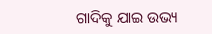ଗାଦିକୁ ଯାଇ ଉଭ୍ୟ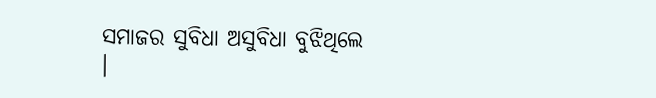ସମାଜର ସୁବିଧା ଅସୁବିଧା ବୁଝିଥିଲେ ।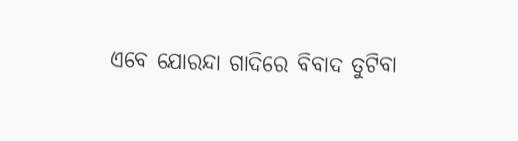ଏବେ ଯୋରନ୍ଦା ଗାଦିରେ ବିବାଦ ତୁଟିବା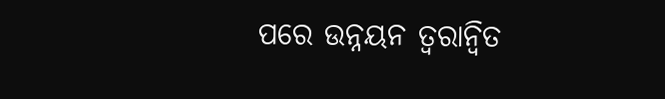ପରେ ଉନ୍ନୟନ ତ୍ୱରାନ୍ୱିତ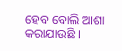ହେବ ବୋଲି ଆଶା କରାଯାଉଛି ।